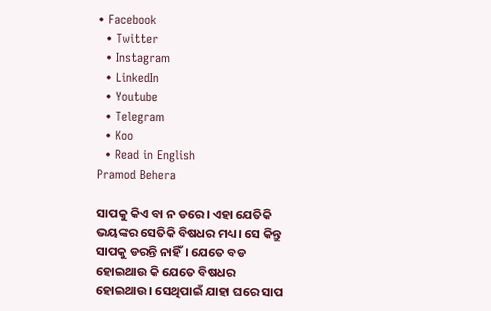• Facebook
  • Twitter
  • Instagram
  • LinkedIn
  • Youtube
  • Telegram
  • Koo
  • Read in English
Pramod Behera

ସାପକୁ କିଏ ବା ନ ଡରେ। ଏହା ଯେତିକି ଭୟଙ୍କର ସେତିକି ବିଷଧର ମଧ୍ୟ। ସେ କିନ୍ତୁ ସାପକୁ ଡରନ୍ତି ନାହିଁ। ଯେତେ ବଡ ହୋଇଥାଉ କି ଯେତେ ବିଷଧର ହୋଇଥାଉ। ସେଥିପାଇଁ ଯାହା ଘରେ ସାପ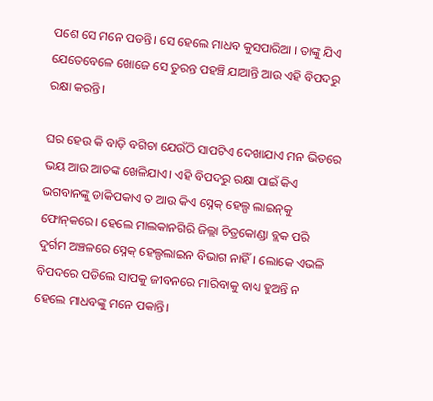ପଶେ ସେ ମନେ ପଡନ୍ତି। ସେ ହେଲେ ମାଧବ କୁସପାରିଆ । ତାଙ୍କୁ ଯିଏ ଯେତେବେଳେ ଖୋଜେ ସେ ତୁରନ୍ତ ପହଞ୍ଚି ଯାଆନ୍ତି ଆଉ ଏହି ବିପଦରୁ ରକ୍ଷା କରନ୍ତି।

ଘର ହେଉ କି ବାଡ଼ି ବଗିଚା ଯେଉଁଠି ସାପଟିଏ ଦେଖାଯାଏ ମନ ଭିତରେ ଭୟ ଆଉ ଆତଙ୍କ ଖେଳିଯାଏ। ଏହି ବିପଦରୁ ରକ୍ଷା ପାଇଁ କିଏ ଭଗବାନଙ୍କୁ ଡାକିପକାଏ ତ ଆଉ କିଏ ସ୍ନେକ୍‌ ହେଲ୍ପ ଲାଇନ୍‌କୁ ଫୋନ୍‌କରେ। ହେଲେ ମାଲକାନଗିରି ଜିଲ୍ଲା ଚିତ୍ରକୋଣ୍ଡା ବ୍ଲକ ପରି ଦୁର୍ଗମ ଅଞ୍ଚଳରେ ସ୍ନେକ୍‌ ହେଲ୍ପଲାଇନ ବିଭାଗ ନାହିଁ। ଲୋକେ ଏଭଳି ବିପଦରେ ପଡିଲେ ସାପକୁ ଜୀବନରେ ମାରିବାକୁ ବାଧ୍ୟ ହୁଅନ୍ତି ନ ହେଲେ ମାଧବଙ୍କୁ ମନେ ପକାନ୍ତି।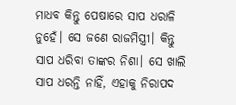ମାଧବ କିନ୍ତୁ ପେଷାରେ ସାପ ଧରାଳି ନୁହେଁ। ସେ ଜଣେ ରାଜମିସ୍ତ୍ରୀ। କିନ୍ତୁ ସାପ ଧରିବା ତାଙ୍କର ନିଶା। ସେ ଖାଲି ସାପ ଧରନ୍ତି ନାହିଁ, ଏହାକୁ ନିରାପଦ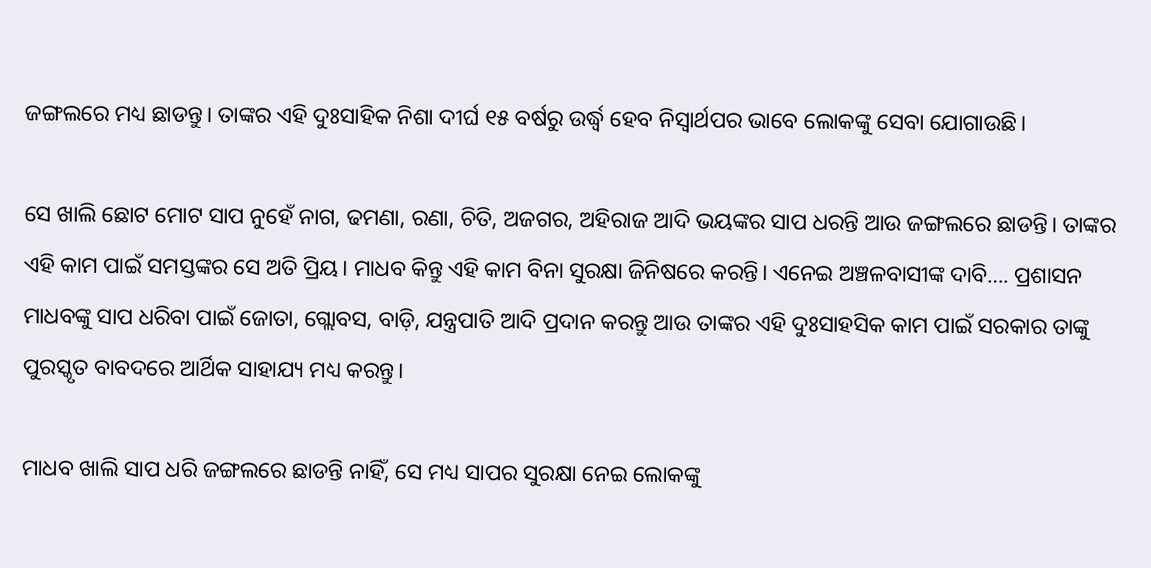ଜଙ୍ଗଲରେ ମଧ୍ୟ ଛାଡନ୍ତୁ। ତାଙ୍କର ଏହି ଦୁଃସାହିକ ନିଶା ଦୀର୍ଘ ୧୫ ବର୍ଷରୁ ଉର୍ଦ୍ଧ୍ୱ ହେବ ନିସ୍ୱାର୍ଥପର ଭାବେ ଲୋକଙ୍କୁ ସେବା ଯୋଗାଉଛି।

ସେ ଖାଲି ଛୋଟ ମୋଟ ସାପ ନୁହେଁ ନାଗ, ଢମଣା, ରଣା, ଚିତି, ଅଜଗର, ଅହିରାଜ ଆଦି ଭୟଙ୍କର ସାପ ଧରନ୍ତି ଆଉ ଜଙ୍ଗଲରେ ଛାଡନ୍ତି। ତାଙ୍କର ଏହି କାମ ପାଇଁ ସମସ୍ତଙ୍କର ସେ ଅତି ପ୍ରିୟ। ମାଧବ କିନ୍ତୁ ଏହି କାମ ବିନା ସୁରକ୍ଷା ଜିନିଷରେ କରନ୍ତି। ଏନେଇ ଅଞ୍ଚଳବାସୀଙ୍କ ଦାବି…. ପ୍ରଶାସନ ମାଧବଙ୍କୁ ସାପ ଧରିବା ପାଇଁ ଜୋତା, ଗ୍ଲୋବସ, ବାଡ଼ି, ଯନ୍ତ୍ରପାତି ଆଦି ପ୍ରଦାନ କରନ୍ତୁ ଆଉ ତାଙ୍କର ଏହି ଦୁଃସାହସିକ କାମ ପାଇଁ ସରକାର ତାଙ୍କୁ ପୁରସ୍କୃତ ବାବଦରେ ଆର୍ଥିକ ସାହାଯ୍ୟ ମଧ୍ୟ କରନ୍ତୁ।

ମାଧବ ଖାଲି ସାପ ଧରି ଜଙ୍ଗଲରେ ଛାଡନ୍ତି ନାହିଁ, ସେ ମଧ୍ୟ ସାପର ସୁରକ୍ଷା ନେଇ ଲୋକଙ୍କୁ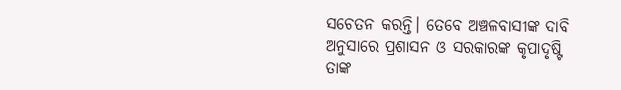ସଚେତନ କରନ୍ତି। ତେବେ ଅଞ୍ଚଳବାସୀଙ୍କ ଦାବି ଅନୁସାରେ ପ୍ରଶାସନ ଓ ସରକାରଙ୍କ କୃପାଦୃଷ୍ଟି ତାଙ୍କ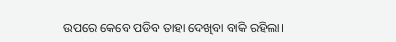ଉପରେ କେବେ ପଡିବ ତାହା ଦେଖିବା ବାକି ରହିଲା।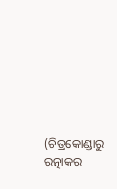(ଚିତ୍ରକୋଣ୍ଡାରୁ ରତ୍ନାକର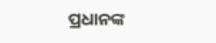ପ୍ରଧାନଙ୍କ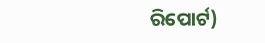ରିପୋର୍ଟ)